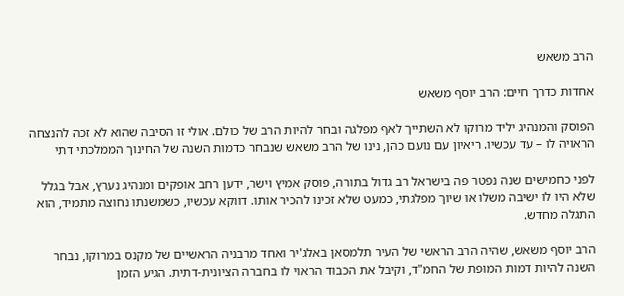הרב משאש

אחדות כדרך חיים: הרב יוסף משאש

הפוסק והמנהיג יליד מרוקו לא השתייך לאף מפלגה ובחר להיות הרב של כולם. אולי זו הסיבה שהוא לא זכה להנצחה הראויה לו – עד עכשיו. ריאיון עם נועם כהן, נינו של הרב משאש שנבחר כדמות השנה של החינוך הממלכתי דתי

לפני כחמישים שנה נפטר פה בישראל רב גדול בתורה, פוסק אמיץ וישר, ידען רחב אופקים ומנהיג נערץ, אבל בגלל שלא היו לו ישיבה משלו או שיוך מפלגתי, כמעט שלא זכינו להכיר אותו. דווקא עכשיו, כשמשנתו נחוצה מתמיד, הוא התגלה מחדש.

הרב יוסף משאש, שהיה הרב הראשי של העיר תלמסאן באלג'יר ואחד מרבניה הראשיים של מקנס במרוקו, נבחר השנה להיות דמות המופת של החמ"ד, וקיבל את הכבוד הראוי לו בחברה הציונית-דתית. הגיע הזמן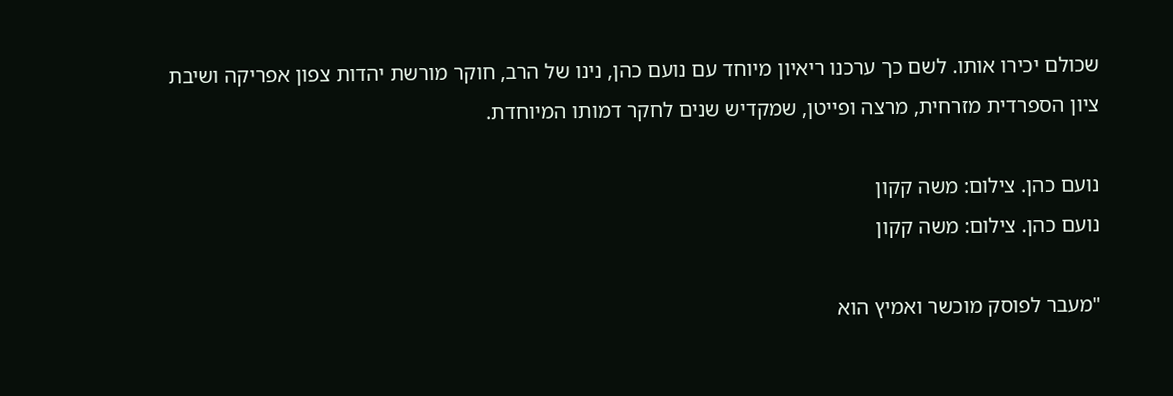שכולם יכירו אותו. לשם כך ערכנו ריאיון מיוחד עם נועם כהן, נינו של הרב, חוקר מורשת יהדות צפון אפריקה ושיבת ציון הספרדית מזרחית, מרצה ופייטן, שמקדיש שנים לחקר דמותו המיוחדת.

נועם כהן. צילום: משה קקון
נועם כהן. צילום: משה קקון

"מעבר לפוסק מוכשר ואמיץ הוא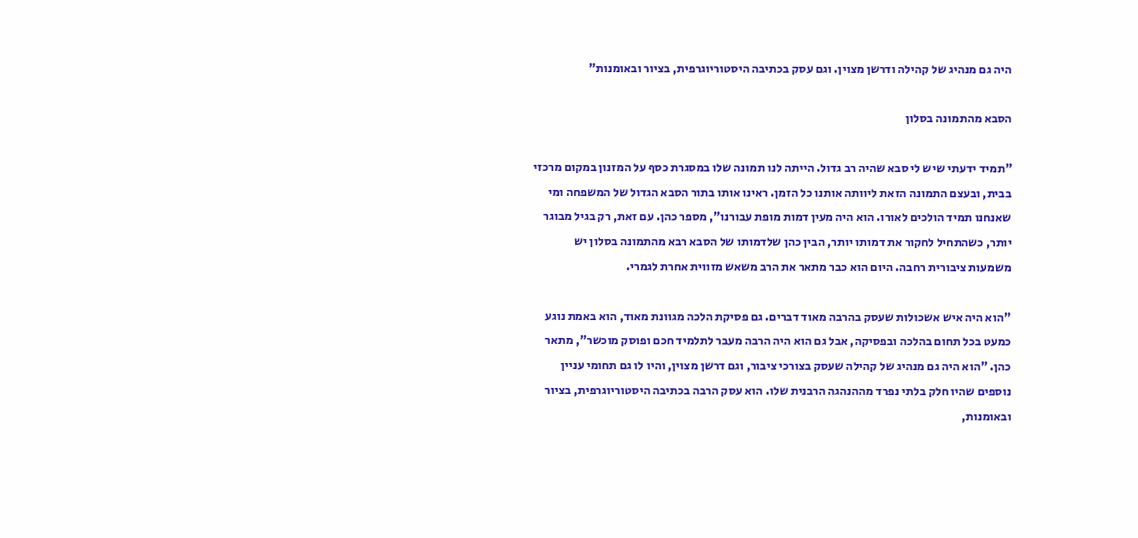היה גם מנהיג של קהילה ודרשן מצוין. וגם עסק בכתיבה היסטוריוגרפית, בציור ובאומנות"

הסבא מהתמונה בסלון

"תמיד ידעתי שיש לי סבא שהיה רב גדול. הייתה לנו תמונה שלו במסגרת כסף על המזנון במקום מרכזי בבית, ובעצם התמונה הזאת ליוותה אותנו כל הזמן. ראינו אותו בתור הסבא הגדול של המשפחה ומי שאנחנו תמיד הולכים לאורו. הוא היה מעין דמות מופת עבורנו", מספר כהן. עם זאת, רק בגיל מבוגר יותר, כשהתחיל לחקור את דמותו יותר, הבין כהן שלדמותו של הסבא רבא מהתמונה בסלון יש משמעות ציבורית רחבה. היום הוא כבר מתאר את הרב משאש מזווית אחרת לגמרי.

"הוא היה איש אשכולות שעסק בהרבה מאוד דברים. גם פסיקת הלכה מגוונת מאוד, הוא באמת נוגע כמעט בכל תחום בהלכה ובפסיקה, אבל גם הוא היה הרבה מעבר לתלמיד חכם ופוסק מוכשר", מתאר כהן. "הוא היה גם מנהיג של קהילה שעסק בצורכי ציבור, וגם דרשן מצוין, והיו לו גם תחומי עניין נוספים שהיו חלק בלתי נפרד מההנהגה הרבנית שלו. הוא עסק הרבה בכתיבה היסטוריוגרפית, בציור ובאומנות,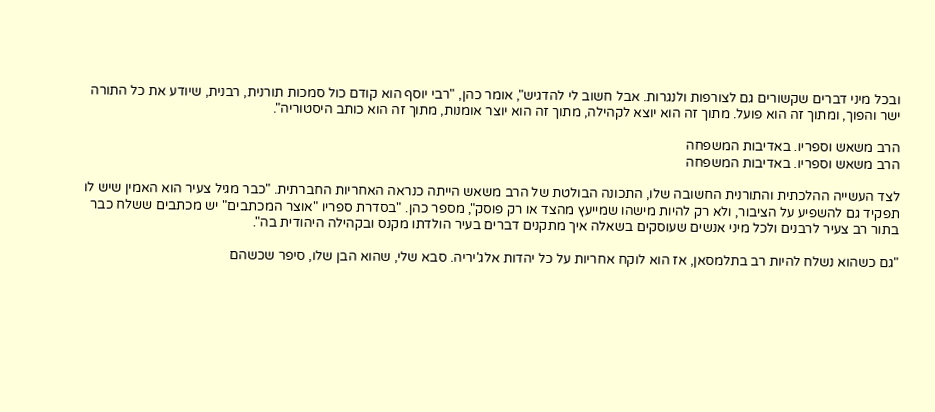ובכל מיני דברים שקשורים גם לצורפות ולנגרות. אבל חשוב לי להדגיש", אומר כהן, "רבי יוסף הוא קודם כול סמכות תורנית, רבנית, שיודע את כל התורה ישר והפוך, ומתוך זה הוא פועל. מתוך זה הוא יוצא לקהילה, מתוך זה הוא יוצר אומנות, מתוך זה הוא כותב היסטוריה".

הרב משאש וספריו. באדיבות המשפחה
הרב משאש וספריו. באדיבות המשפחה

לצד העשייה ההלכתית והתורנית החשובה שלו, התכונה הבולטת של הרב משאש הייתה כנראה האחריות החברתית. "כבר מגיל צעיר הוא האמין שיש לו תפקיד גם להשפיע על הציבור, ולא רק להיות מישהו שמייעץ מהצד או רק פוסק", מספר כהן. "בסדרת ספריו "אוצר המכתבים" יש מכתבים ששלח כבר בתור רב צעיר לרבנים ולכל מיני אנשים שעוסקים בשאלה איך מתקנים דברים בעיר הולדתו מקנס ובקהילה היהודית בה".

"גם כשהוא נשלח להיות רב בתלמסאן, אז הוא לוקח אחריות על כל יהדות אלג'יריה. סבא שלי, שהוא הבן שלו, סיפר שכשהם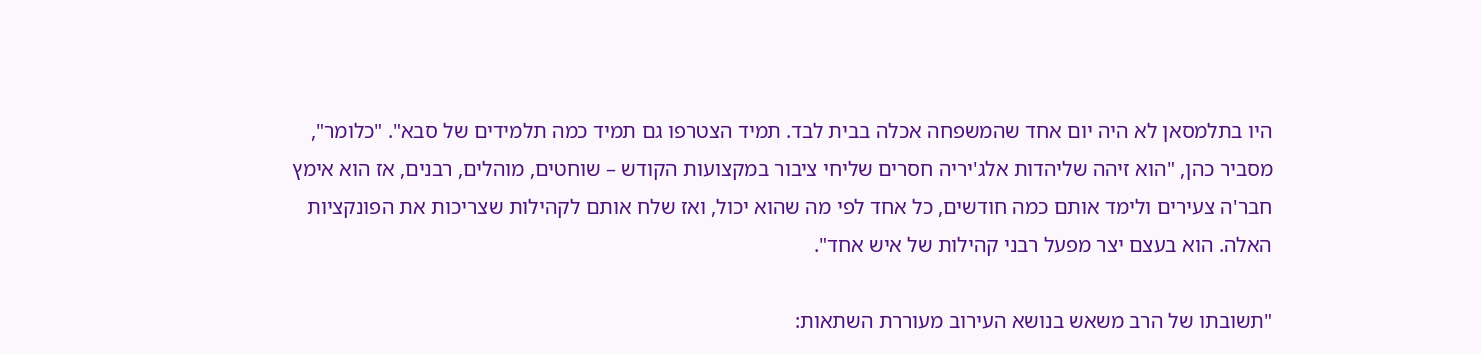היו בתלמסאן לא היה יום אחד שהמשפחה אכלה בבית לבד. תמיד הצטרפו גם תמיד כמה תלמידים של סבא". "כלומר", מסביר כהן, "הוא זיהה שליהדות אלג'יריה חסרים שליחי ציבור במקצועות הקודש – שוחטים, מוהלים, רבנים, אז הוא אימץ חבר'ה צעירים ולימד אותם כמה חודשים, כל אחד לפי מה שהוא יכול, ואז שלח אותם לקהילות שצריכות את הפונקציות האלה. הוא בעצם יצר מפעל רבני קהילות של איש אחד".

"תשובתו של הרב משאש בנושא העירוב מעוררת השתאות: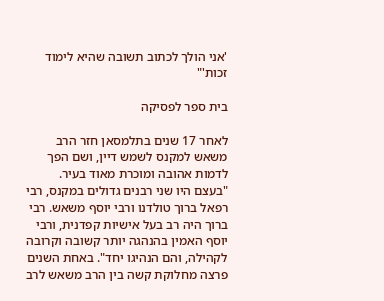'אני הולך לכתוב תשובה שהיא לימוד זכות'"

בית ספר לפסיקה

לאחר 17 שנים בתלמסאן חזר הרב משאש למקנס לשמש דיין, ושם הפך לדמות אהובה ומוכרת מאוד בעיר. "בעצם היו שני רבנים גדולים במקנס, רבי רפאל ברוך טולדנו ורבי יוסף משאש. רבי ברוך היה רב בעל אישיות קפדנית, ורבי יוסף האמין בהנהגה יותר קשובה וקרובה לקהילה, והם הנהיגו יחד". באחת השנים פרצה מחלוקת קשה בין הרב משאש לרב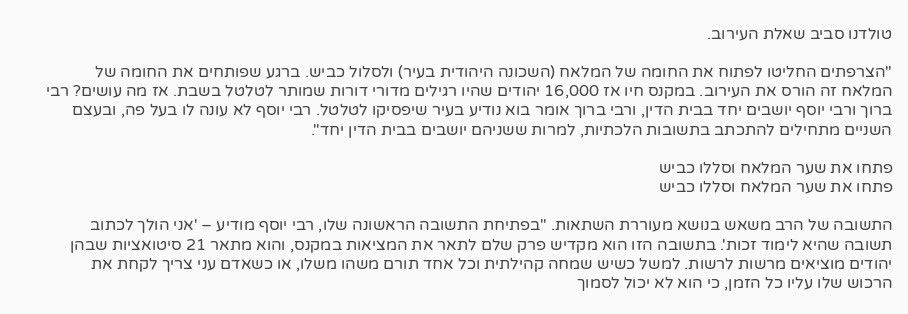טולדנו סביב שאלת העירוב.

"הצרפתים החליטו לפתוח את החומה של המלאח (השכונה היהודית בעיר) ולסלול כביש. ברגע שפותחים את החומה של המלאח זה הורס את העירוב. במקנס חיו אז 16,000 יהודים שהיו רגילים מדורי דורות שמותר לטלטל בשבת. אז מה עושים? רבי ברוך ורבי יוסף יושבים יחד בבית הדין, ורבי ברוך אומר בוא נודיע בעיר שיפסיקו לטלטל. רבי יוסף לא עונה לו בעל פה, ובעצם השניים מתחילים להתכתב בתשובות הלכתיות, למרות ששניהם יושבים בבית הדין יחד".

פתחו את שער המלאח וסללו כביש
פתחו את שער המלאח וסללו כביש

התשובה של הרב משאש בנושא מעוררת השתאות. "בפתיחת התשובה הראשונה שלו, רבי יוסף מודיע – 'אני הולך לכתוב תשובה שהיא לימוד זכות'. בתשובה הזו הוא מקדיש פרק שלם לתאר את המציאות במקנס, והוא מתאר 21 סיטואציות שבהן יהודים מוציאים מרשות לרשות. למשל כשיש שמחה קהילתית וכל אחד תורם משהו משלו, או כשאדם עני צריך לקחת את הרכוש שלו עליו כל הזמן, כי הוא לא יכול לסמוך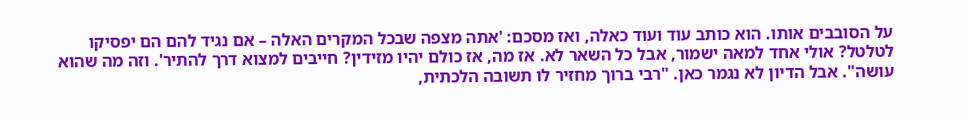על הסובבים אותו. הוא כותב עוד ועוד כאלה, ואז מסכם: 'אתה מצפה שבכל המקרים האלה – אם נגיד להם הם יפסיקו לטלטל? אולי אחד למאה ישמור, אבל כל השאר לא. אז מה, אז כולם יהיו מזידין? חייבים למצוא דרך להתיר'. וזה מה שהוא עושה". אבל הדיון לא נגמר כאן. "רבי ברוך מחזיר לו תשובה הלכתית,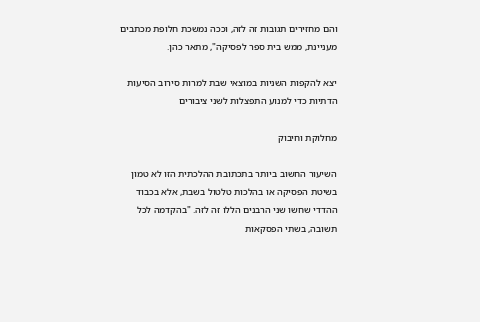והם מחזירים תגובות זה לזה, וככה נמשכת חלופת מכתבים מעניינת, ממש בית ספר לפסיקה", מתאר כהן.

יצא להקפות השניות במוצאי שבת למרות סירוב הסיעות הדתיות כדי למנוע התפצלות לשני ציבורים

מחלוקת וחיבוק

השיעור החשוב ביותר בתכתובת ההלכתית הזו לא טמון בשיטת הפסיקה או בהלכות טלטול בשבת, אלא בכבוד ההדדי שחשו שני הרבנים הללו זה לזה. "בהקדמה לכל תשובה, בשתי הפסקאות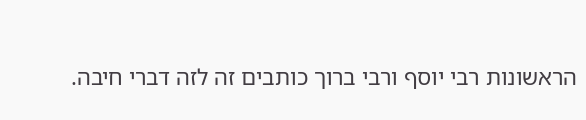הראשונות רבי יוסף ורבי ברוך כותבים זה לזה דברי חיבה.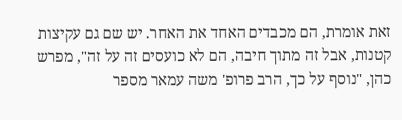זאת אומרת, הם מכבדים האחד את האחר. יש שם גם עקיצות קטנות, אבל זה מתוך חיבה, הם לא כועסים זה על זה", מפרש כהן, "נוסף על כך, הרב פרופ' משה עמאר מספר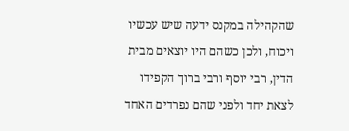שהקהילה במקנס ידעה שיש עכשיו ויכוח, ולכן כשהם היו יוצאים מבית הדין, רבי יוסף ורבי ברוך הקפידו לצאת יחד ולפני שהם נפרדים האחד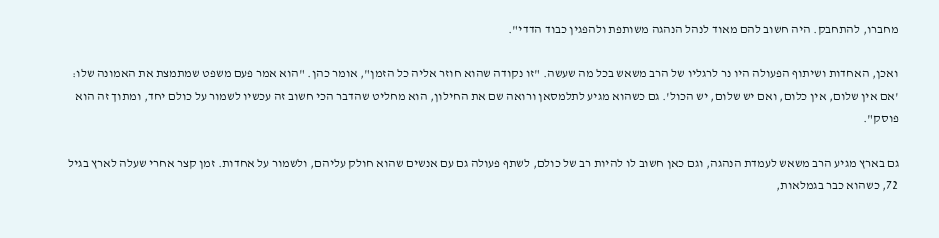מחברו, להתחבק. היה חשוב להם מאוד לנהל הנהגה משותפת ולהפגין כבוד הדדי".

ואכן, האחדות ושיתוף הפעולה היו נר לרגליו של הרב משאש בכל מה שעשה. "זו נקודה שהוא חוזר אליה כל הזמן", אומר כהן. "הוא אמר פעם משפט שמתמצת את האמונה שלו: 'אם אין שלום, אין כלום, ואם יש שלום, יש הכול'. גם כשהוא מגיע לתלמסאן ורואה שם את החילון, הוא מחליט שהדבר הכי חשוב זה עכשיו לשמור על כולם יחד, ומתוך זה הוא פוסק".

גם בארץ מגיע הרב משאש לעמדת הנהגה, וגם כאן חשוב לו להיות רב של כולם, לשתף פעולה גם עם אנשים שהוא חולק עליהם, ולשמור על אחדות. זמן קצר אחרי שעלה לארץ בגיל 72, כשהוא כבר בגמלאות,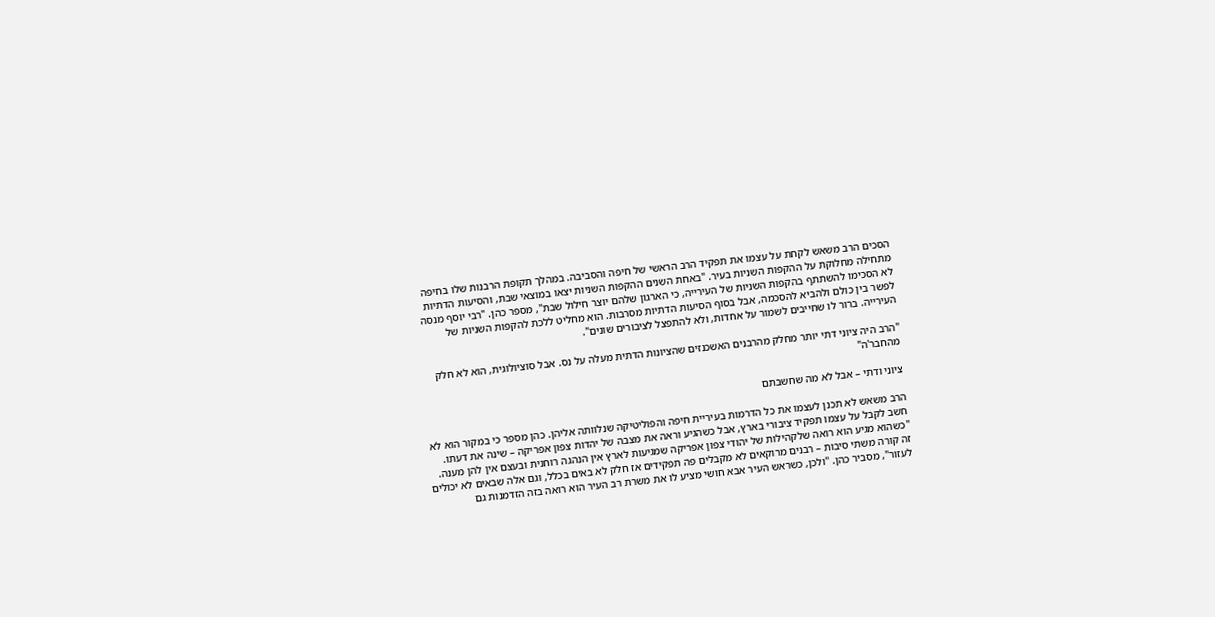הסכים הרב משאש לקחת על עצמו את תפקיד הרב הראשי של חיפה והסביבה. במהלך תקופת הרבנות שלו בחיפה מתחילה מחלוקת על ההקפות השניות בעיר. "באחת השנים ההקפות השניות יצאו במוצאי שבת, והסיעות הדתיות לא הסכימו להשתתף בהקפות השניות של העירייה, כי הארגון שלהם יוצר חילול שבת", מספר כהן. "רבי יוסף מנסה לפשר בין כולם ולהביא להסכמה, אבל בסוף הסיעות הדתיות מסרבות. הוא מחליט ללכת להקפות השניות של העירייה. ברור לו שחייבים לשמור על אחדות, ולא להתפצל לציבורים שונים".

"הרב היה ציוני דתי יותר מחלק מהרבנים האשכנזים שהציונות הדתית מעלה על נס. אבל סוציולוגית, הוא לא חלק מהחבר'ה"

ציוני ודתי – אבל לא מה שחשבתם

הרב משאש לא תכנן לעצמו את כל הדרמות בעיריית חיפה והפוליטיקה שנלוותה אליהן. כהן מספר כי במקור הוא לא חשב לקבל על עצמו תפקיד ציבורי בארץ, אבל כשהגיע וראה את מצבה של יהדות צפון אפריקה – שינה את דעתו. "כשהוא מגיע הוא רואה שלקהילות של יהודי צפון אפריקה שמגיעות לארץ אין הנהגה רוחנית ובעצם אין להן מענה. זה קורה משתי סיבות – רבנים מרוקאים לא מקבלים פה תפקידים אז חלק לא באים בכלל, וגם אלה שבאים לא יכולים לעזור", מסביר כהן. "ולכן, כשראש העיר אבא חושי מציע לו את משרת רב העיר הוא רואה בזה הזדמנות גם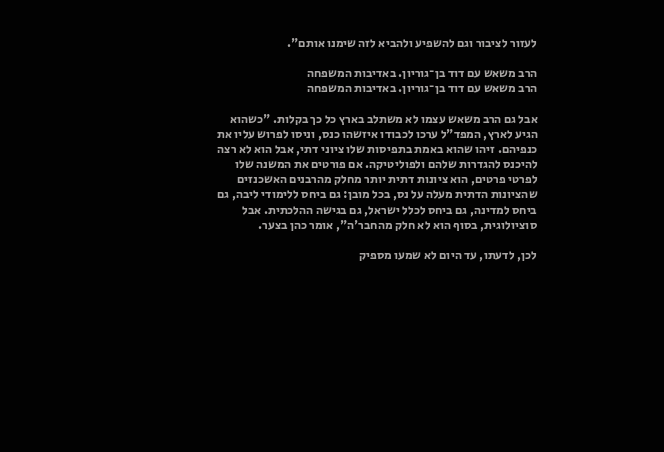לעזור לציבור וגם להשפיע ולהביא לזה שימנו אותם".

הרב משאש עם דוד בן־גוריון. באדיבות המשפחה
הרב משאש עם דוד בן־גוריון. באדיבות המשפחה

אבל גם הרב משאש עצמו לא משתלב בארץ כל כך בקלות. "כשהוא הגיע לארץ, המפד"ל ערכו לכבודו איזשהו כנס, וניסו לפרוש עליו את כנפיהם. זיהו שהוא באמת בתפיסות שלו ציוני דתי, אבל הוא לא רצה להיכנס להגדרות שלהם ולפוליטיקה. אם פורטים את המשנה שלו לפרטי פרטים, הוא ציונות דתית יותר מחלק מהרבנים האשכנזים שהציונות הדתית מעלה על נס, בכל מובן: גם ביחס ללימודי ליבה, גם ביחס למדינה, גם ביחס לכלל ישראל, גם בגישה ההלכתית. אבל סוציולוגית, בסוף הוא לא חלק מהחבר'ה", אומר כהן בצער.

לכן, לדעתו, עד היום לא שמעו מספיק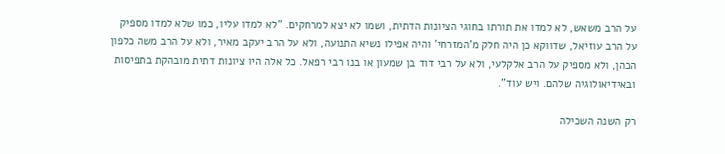על הרב משאש, לא למדו את תורתו בחוגי הציונות הדתית, ושמו לא יצא למרחקים. "לא למדו עליו, כמו שלא למדו מספיק על הרב עוזיאל, שדווקא כן היה חלק מ'המזרחי' והיה אפילו נשיא התנועה, ולא על הרב יעקב מאיר, ולא על הרב משה כלפון הכהן, ולא מספיק על הרב אלקלעי, ולא על רבי דוד בן שמעון או בנו רבי רפאל. כל אלה היו ציונות דתית מובהקת בתפיסות ובאידיאולוגיה שלהם. ויש עוד".

רק השנה השכילה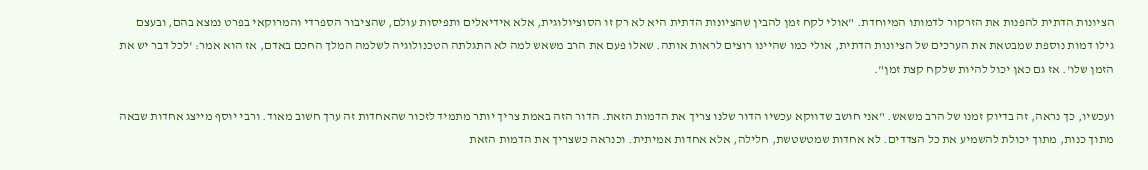הציונות הדתית להפנות את הזרקור לדמותו המיוחדת. "אולי לקח זמן להבין שהציונות הדתית היא לא רק זו הסוציולוגית, אלא אידיאלים ותפיסות עולם, שהציבור הספרדי והמרוקאי בפרט נמצא בהם, ובעצם גילו דמות נוספת שמבטאת את הערכים של הציונות הדתית, אולי כמו שהיינו רוצים לראות אותה. שאלו פעם את הרב משאש למה לא התגלתה הטכנולוגיה לשלמה המלך החכם באדם, אז הוא אמר: 'לכל דבר יש את הזמן שלו'. אז גם כאן יכול להיות שלקח קצת זמן".

ועכשיו, כך נראה, זה בדיוק זמנו של הרב משאש. "אני חושב שדווקא עכשיו הדור שלנו צריך את הדמות הזאת. הדור הזה באמת צריך יותר מתמיד לזכור שהאחדות זה ערך חשוב מאוד. ורבי יוסף מייצג אחדות שבאה מתוך כנות, מתוך יכולת להשמיע את כל הצדדים. לא אחדות שמטשטשת, חלילה, אלא אחדות אמיתית. וכנראה כשצריך את הדמות הזאת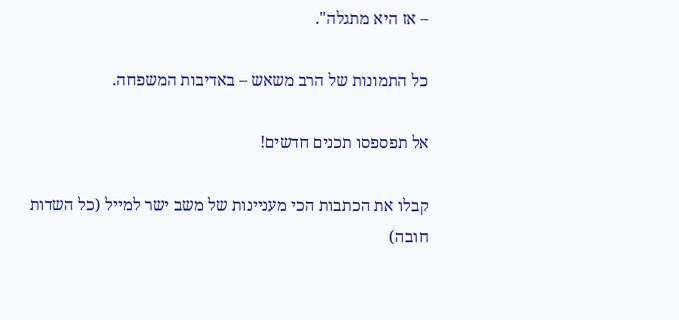– אז היא מתגלה".

כל התמונות של הרב משאש – באדיבות המשפחה.

אל תפספסו תכנים חדשים!

קבלו את הכתבות הכי מעניינות של משב ישר למייל (כל השדות חובה)